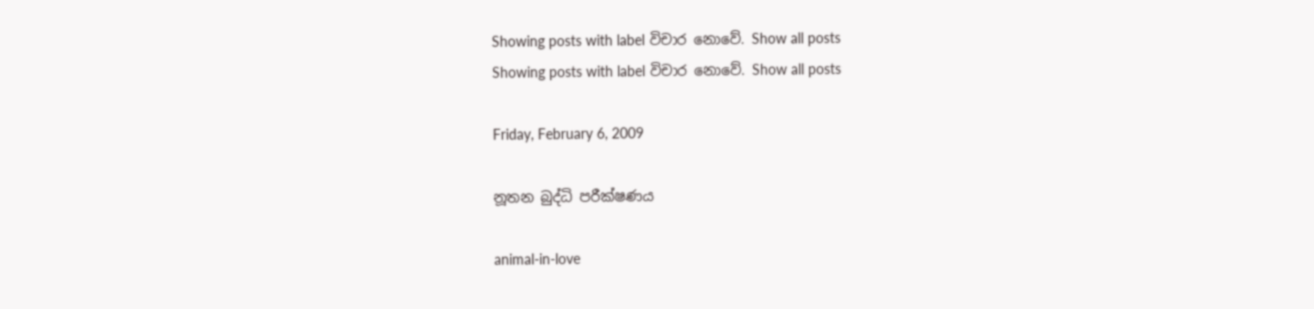Showing posts with label විචාර නොවේ. Show all posts
Showing posts with label විචාර නොවේ. Show all posts

Friday, February 6, 2009

නූතන බුද්ධි පරීක්ෂණය

animal-in-love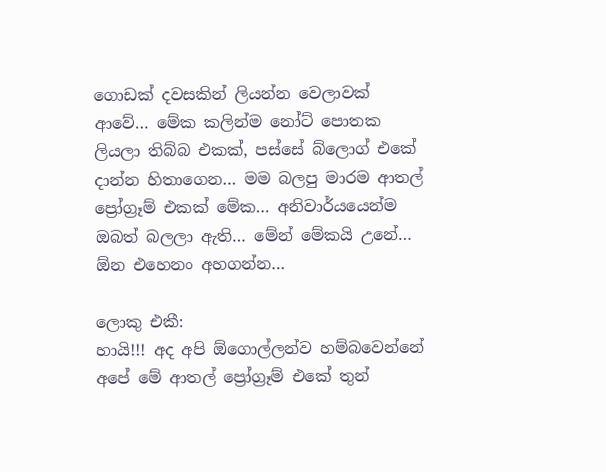ගොඩක් දවසකින් ලියන්න වෙලාවක් ආවේ… මේක කලින්ම නෝට් පොතක ලියලා තිබ්බ එකක්, පස්සේ බ්ලොග් එකේ දාන්න හිතාගෙන… මම බලපු මාරම ආතල් ප්‍රෝග්‍රෑම් එකක් මේක… අනිවාර්යයෙන්ම ඔබත් බලලා ඇති… මේන් මේකයි උනේ… ඕන එහෙනං අහගන්න…

ලොකු එකී:
හායි!!! අද අපි ඕගොල්ලන්ව හම්බවෙන්නේ අපේ මේ ආතල් ප්‍රෝග්‍රෑම් එකේ තුන්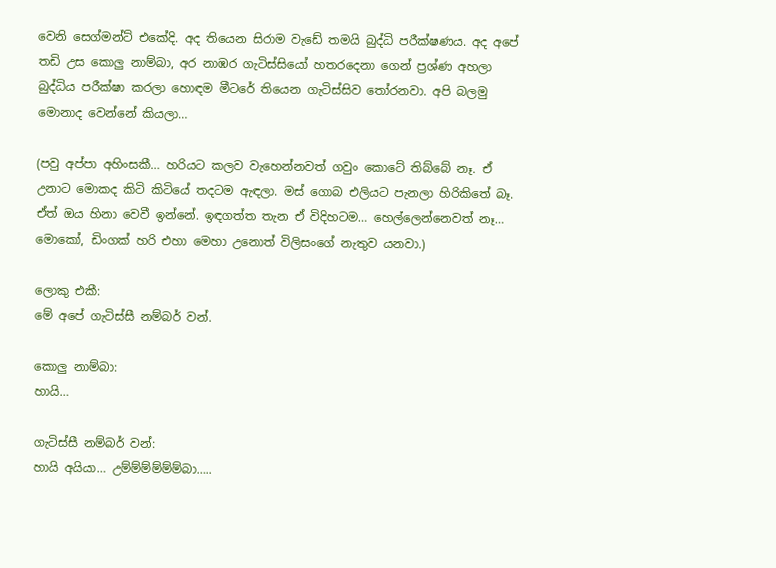වෙනි සෙග්මන්ට් එකේදි. අද තියෙන සිරාම වැඩේ තමයි බුද්ධි පරීක්ෂණය. අද අපේ තඩි උස කොලු නාම්බා, අර නාඹර ගැටිස්සියෝ හතරදෙනා ගෙන් ප්‍රශ්ණ අහලා බුද්ධිය පරීක්ෂා කරලා හොඳම මීටරේ තියෙන ගැටිස්සිව‍ තෝරනවා. අපි බලමු මොනාද වෙන්නේ කියලා…

(පවු අප්පා අහිංසකී… හරියට කලව වැහෙන්නවත් ගවුං කොටේ තිබ්බේ නෑ. ඒ උනාට මොකද කිටි කිටියේ තදටම ඇඳලා. මස් ගොබ එලියට පැනලා හිරිකිතේ බෑ. ඒත් ඔය හිනා වෙවී ඉන්නේ. ඉඳගත්ත තැන ඒ විදිහටම… හෙල්ලෙන්නෙවත් නෑ… මොකෝ, ඩිංගක් හරි එහා මෙහා උනොත් විලිසංගේ නැතුව යනවා.)

ලොකු එකී:
මේ අපේ ගැටිස්සී නම්බර් වන්.

කොලු නාම්බා:
හායි…

ගැටිස්සී නම්බර් වන්:
හායි අයියා… උම්ම්ම්ම්ම්ම්බා…..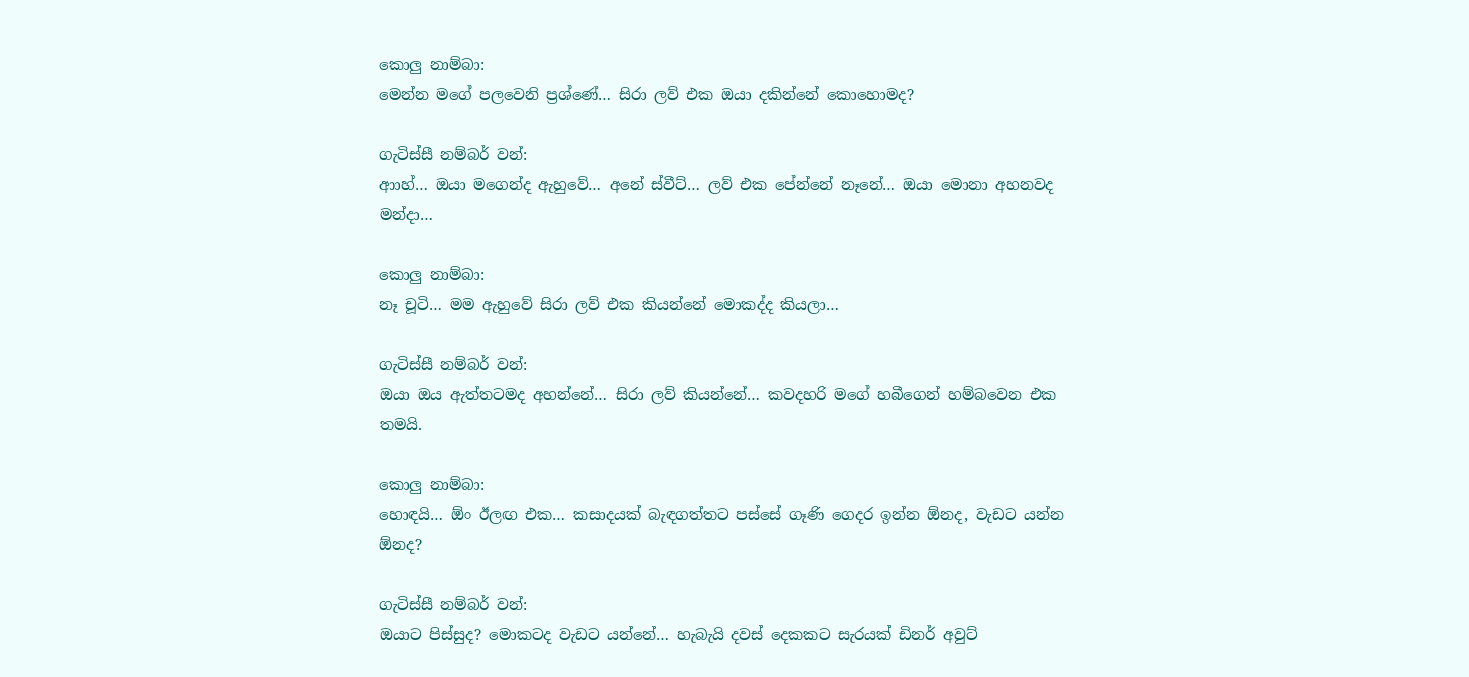කොලු නාම්බා:
මෙන්න මගේ පලවෙනි ප්‍රශ්ණේ… සිරා ලව් එක ඔයා දකින්නේ කොහොමද?

ගැටිස්සී නම්බර් වන්:
ආාහ්… ඔයා මගෙන්ද ඇහුවේ… අනේ ස්වීට්… ලව් එක පේන්නේ නෑනේ… ඔයා මොනා අහනවද මන්දා…

කොලු නාම්බා:
නෑ චූටි… මම ඇහුවේ සිරා ලව් එක කියන්නේ මොකද්ද කියලා…

ගැටිස්සී නම්බර් වන්:
ඔයා ඔය ඇත්තටමද අහන්නේ… සිරා ලව් කියන්නේ… කවදහරි මගේ හබීගෙන් හම්බවෙන එක තමයි.

කොලු නාම්බා:
හොඳයි… ඕං ඊලඟ එක… කසාදයක් බැඳගත්තට පස්සේ ගෑණි ගෙදර ඉන්න ඕනද, වැඩට යන්න ඕනද?

ගැටිස්සී නම්බර් වන්:
ඔයාට පිස්සුද? මොකටද වැඩට යන්නේ… හැබැයි දවස් දෙකකට සැරයක් ඩිනර් අවුට්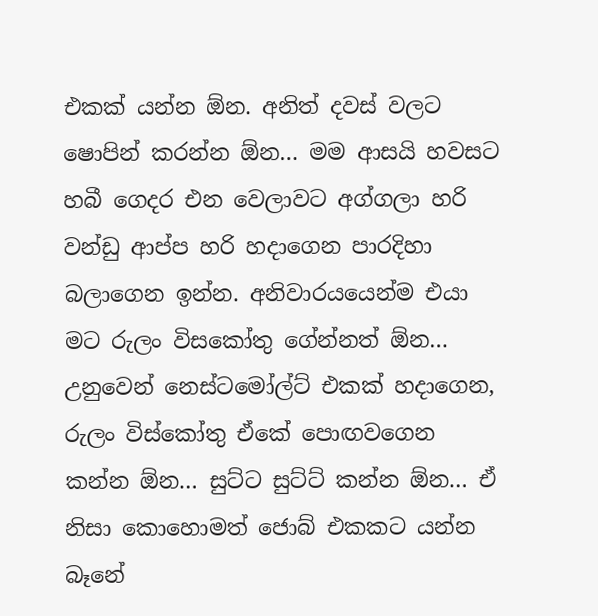එකක් යන්න ඕන. අනිත් දවස් වලට ෂොපින් කරන්න ඕන… මම ආසයි හවසට හබී ගෙදර එන වෙලාවට අග්ගලා හරි වන්‍ඩු ආප්ප හරි හදාගෙන පාරදිහා බලාගෙන ඉන්න. අනිවාරයයෙන්ම එයා මට රුලං විසකෝතු ගේන්නත් ඕන… උනුවෙන් නෙස්ටමෝල්ට් එකක් හදාගෙන, රුලං විස්කෝතු ඒකේ පොඟවගෙන කන්න ඕන… සුට්ට සුට්ට් කන්න ඕන… ඒ නිසා කොහොමත් ජොබ් එකකට යන්න බෑනේ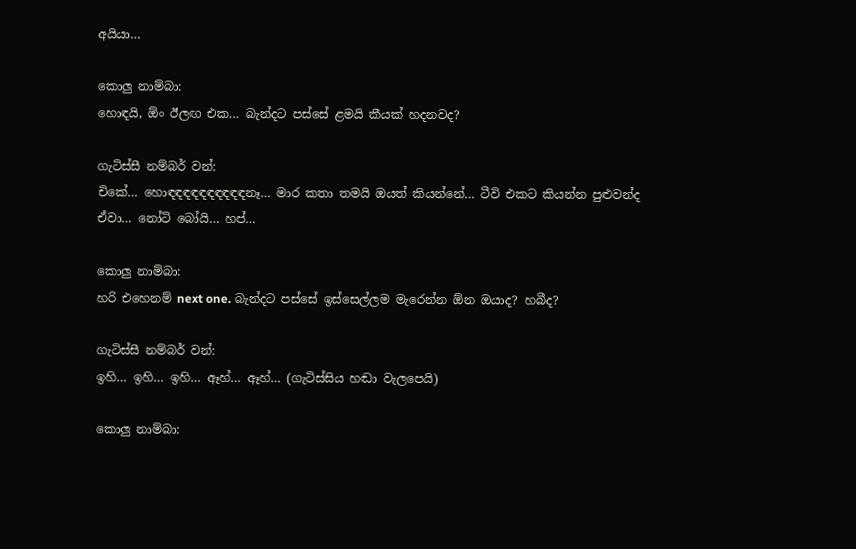අයියා…

කොලු නාම්බා:
හොඳයි, ඕං ඊලඟ එක… බැන්දට පස්සේ ළමයි කීයක් හදනවද?

ගැටිස්සී නම්බර් වන්:
චිකේ… හොඳඳඳඳඳඳඳඳඳඳනෑ… මාර කතා තමයි ඔයත් කියන්නේ… ටීවි එකට කියන්න පුළුවන්ද ඒවා… නෝටි බෝයි… හප්…

කොලු නාම්බා:
හරි එහෙනම් next one. බැන්දට පස්සේ ඉස්සෙල්ලම මැරෙන්න ඕන ඔයාද? හබීද?

ගැටිස්සී නම්බර් වන්:
ඉහි… ඉහි… ඉහි… ඈහ්… ඈහ්… (ගැටිස්සිය හඬා වැලපෙයි)

කොලු නාම්බා: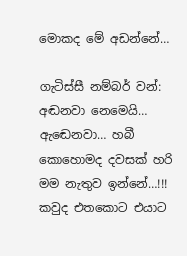මොකද මේ අඩන්නේ…

ගැටිස්සී නම්බර් වන්:
අඬනවා නෙමෙයි… ඇ‍‍ඬෙනවා… හබී කොහොමද දවසක් හරි මම නැතුව ඉන්නේ…!!! කවුද එතකොට එයාට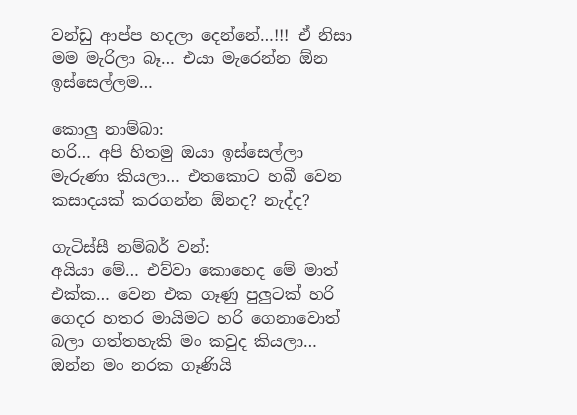වන්ඩු ආප්ප හදලා දෙන්නේ…!!! ඒ නිසා මම මැරිලා බෑ… එයා මැරෙන්න ඕන ඉස්සෙල්ලම…

කොලු නාම්බා:
හරි… අපි හිතමු ඔයා ඉස්සෙල්ලා මැරුණා කියලා… එතකොට හබී වෙන කසාදයක් කරගන්න ඕනද? නැද්ද?

ගැටිස්සී නම්බර් වන්:
අයියා මේ… එව්වා කොහෙද මේ මාත් එක්ක… වෙන එක ගෑණු පුලුටක් හරි ගෙදර හතර මායිමට හරි ගෙනාවොත් බලා ගත්තහැකි මං කවුද කියලා… ඔන්න මං නරක ගෑණියි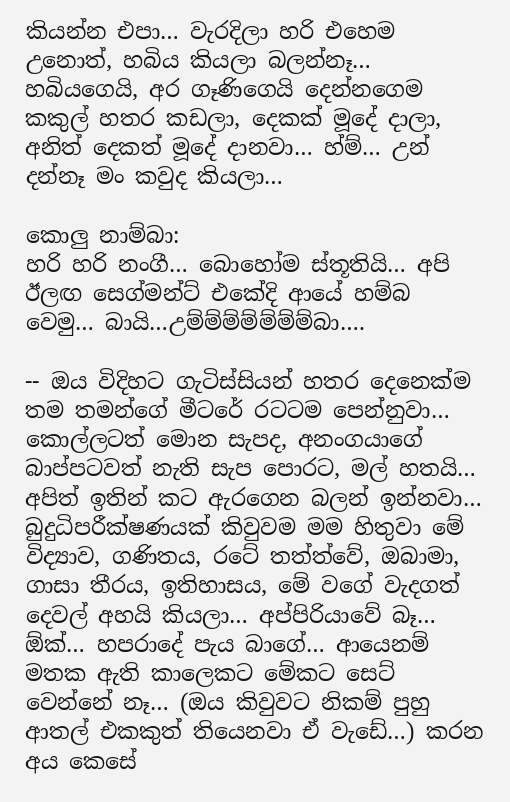කියන්න එපා… වැරදිලා හරි එහෙම උනොත්, හබිය කියලා බලන්නෑ… හබියගෙයි, අර ගෑණිගෙයි දෙන්නගෙම කකුල් හතර කඩලා, දෙකක් මූදේ දාලා, අනිත් දෙකත් මූදේ දානවා… හ්ම්… උන් දන්නෑ මං කවුද කියලා…

කොලු නාම්බා:
හරි හරි නංගී… බොහෝම ස්තූතියි… අපි ඊලඟ සෙග්මන්ට් එකේදි ආයේ හම්බ වෙමු… බායි…උම්ම්ම්ම්ම්ම්ම්බා….

-- ඔය විදිහට ගැටිස්සියන් හතර දෙනෙක්ම තම තමන්ගේ මීටරේ රටටම පෙන්නුවා… කොල්ලටත් මොන සැපද, අනංගයාගේ බාප්පටවත් නැති සැප පොරට, මල් හතයි… අපිත් ඉතින් ක‍ට ඇරගෙන බලන් ඉන්නවා… බුදුධිපරීක්ෂණයක් කිවුවම මම හිතුවා මේ විද්‍යාව, ගණිතය, රටේ තත්ත්වේ, ඔබාමා, ගාසා තීරය, ඉතිහාසය, මේ වගේ වැදගත් දෙවල් අහයි කියලා… අප්පිරියාවේ බෑ… ඕක්… හපරාදේ පැය බාගේ… ආයෙනම් මතක ඇති කාලෙකට මේකට සෙට් වෙන්නේ නෑ… (ඔය කිවුවට නිකම් පුහු ආතල් එකකුත් තියෙනවා ඒ වැඩේ…) කරන අය කෙසේ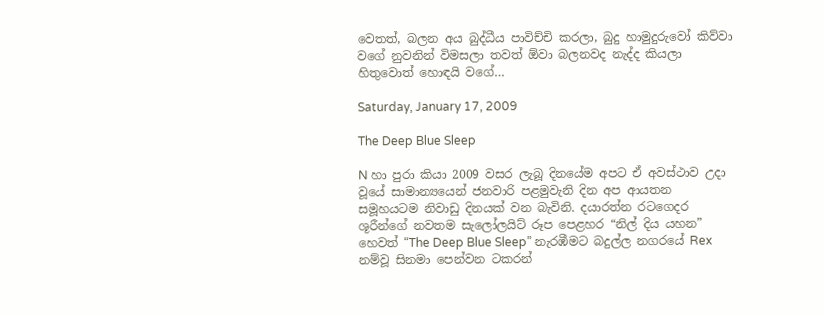වෙතත්, බලන අය බුද්ධීය පාවිච්චි කරලා, බුදු හාමුදුරුවෝ කිව්වා වගේ නුවනින් විමසලා තවත් ඕවා බලනවද නැද්ද කියලා හිතුවොත් හොඳයි වගේ…

Saturday, January 17, 2009

The Deep Blue Sleep

N හා පුරා කියා 2009 වසර ලැබූ දිනයේම අපට ඒ අවස්ථාව උදා වූයේ සාමාන්‍යයෙන් ජනවාරි පළමුවැනි දින අප ආයතන සමූහයටම නිවාඩු දිනයක් වන බැවිනි. දයාරත්න රටගෙදර ශූරීන්ගේ නවතම සැලෝලයිට් රූප පෙළහර “නිල් දිය යහන” හෙවත් “The Deep Blue Sleep” නැරඹීමට බදුල්ල නගරයේ Rex නම්වූ සිනමා පෙන්වන ටකරන්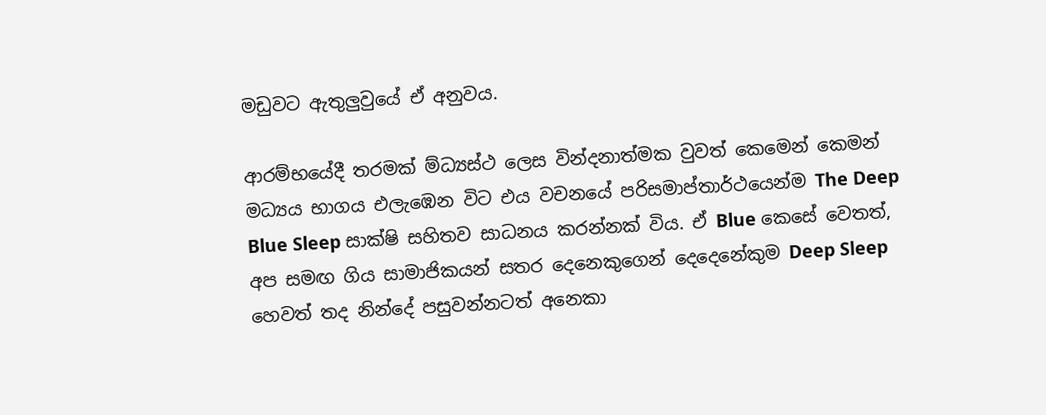මඩුවට ඇතුලුවුයේ ඒ අනුවය.

ආරම්භයේදී තරමක් ම්‍ධ්‍යස්ථ ලෙස වින්දනාත්මක වුවත් කෙමෙන් කෙමන් මධ්‍යය භාගය එලැඹෙන විට එය වචනයේ පරිසමාප්තාර්ථයෙන්ම The Deep Blue Sleep සාක්ෂි සහිතව සාධනය කරන්නක් විය. ඒ Blue කෙසේ වෙතත්, අප සමඟ ගිය සාමාජිකයන් සතර දෙනෙකුගෙන් දෙදෙනේකුම Deep Sleep හෙවත් තද නින්දේ පසුවන්නටත් අනෙකා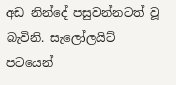අඩ නින්දේ පසුවන්නටත් වූ බැවිනි. සැලෝලයිට් පටයෙන්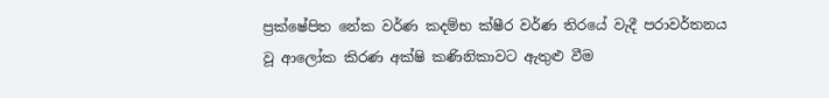ප්‍රක්ෂේපිත නේක වර්ණ කදම්භ ක්ෂීර වර්ණ තිරයේ වැදී පරාවර්තනය වූ ආලෝක කිරණ අක්ෂි කණිනිකාවට ඇතුළු වීම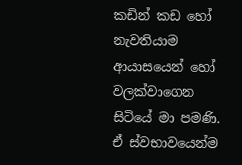කඩින් කඩ හෝ නැවතියාම ආයාසයෙන් හෝ වලක්වාගෙන සිටියේ මා පමණි. ඒ ස්වභාවයෙන්ම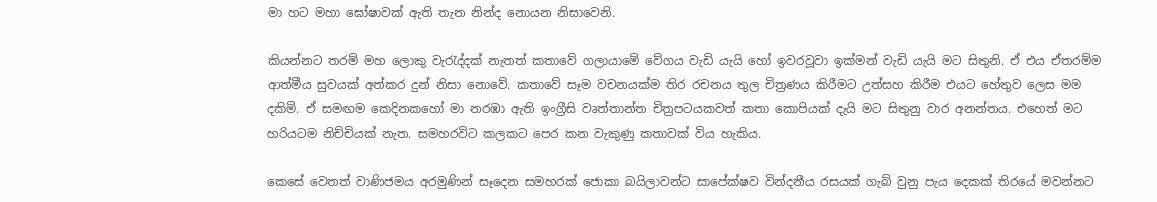මා හ‍ට මහා ඝෝෂාවක් ඇති තැන නින්ද නොයන නිසාවෙනි.

කියන්නට තරම් මහ ලොකු වැරැද්දක් නැතත් කතාවේ ගලායාමේ වේගය වැඩි යැයි හෝ ඉවරවූවා ඉක්මන් වැ‍ඩි යැයි මට සිතුනි. ඒ එය ඒතරම්ම ආත්මීය සුවයක් අත්කර දුන් නිසා නොවේ. කතාවේ සෑම වචනයක්ම තිර රචනය තුල චිත්‍රණය කිරීමට උත්සහ කිරීම එයට හේතුව ලෙස මම දකිමි. ඒ සමඟම කෙදිනකහෝ මා නරඹා ඇති ඉංග්‍රීසි වෘත්තාන්ත චිත්‍රපටයකවත් කතා කොපියක් දැයි මට සිතුනු වාර අනන්තය. එහෙත් මට හරියටම නිච්චියක් නැත. සමහරවිට කලකට පෙර කන වැකුණු කතාවක් විය හැකිය.

කෙසේ වෙතත් වාණිජමය අරමුණින් සෑදෙන සමහරක් ජොකා බයිලාවන්ට සාපේක්ෂව වින්දනීය රසයක් ගැබ් වුනු පැය දෙකක් තිරයේ මවන්නට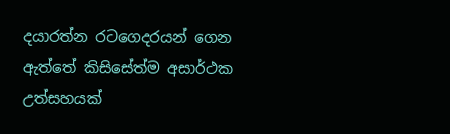ද‍යාරත්න රටගෙදරයන් ගෙන ඇත්තේ කිසිසේත්ම අසාර්ථක උත්සහයක්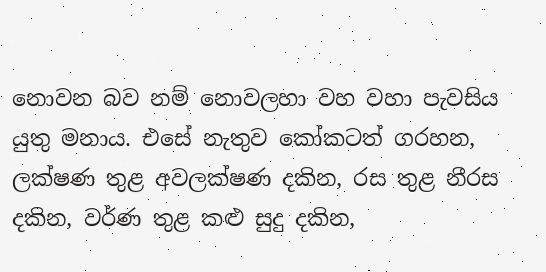නොවන බව නම් නොවලහා වහ වහා පැවසිය යුතු මනාය. එසේ නැතුව කෝකටත් ගරහන, ලක්ෂණ තුළ අවලක්ෂණ දකින, රස තුළ නීරස දකින, වර්ණ තුළ කළු සුදු දකින,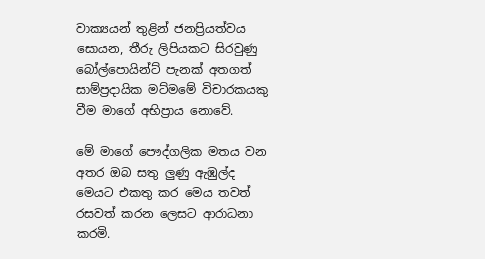වාක්‍යයන් තුළින් ජනප්‍රියත්වය සොයන, තීරු ලිපියකට සිරවුණු බෝල්පොයින්ට් පැනක් අතගත් සාම්ප්‍රදායික මට්මමේ විචාරකයකු වීම මාගේ අභිප්‍රාය නොවේ.

මේ මාගේ පෞද්ගලික මතය වන අතර ඔබ සතු ලුණු ඇඹුල්ද මෙයට එකතු කර මෙය තවත් රසවත් කරන ලෙසට ආරාධනා කරමි.